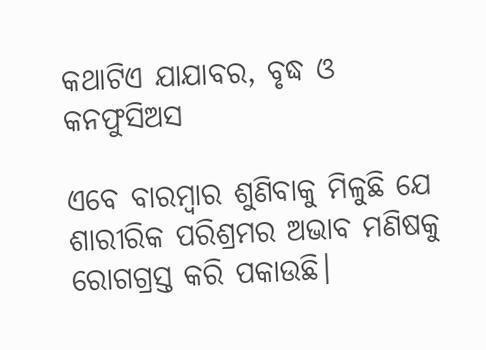କଥାଟିଏ ଯାଯାବର, ବୃଦ୍ଧ ଓ କନଫୁସିଅସ

ଏବେ ବାରମ୍ବାର ଶୁଣିବାକୁ ମିଳୁଛି ଯେ ଶାରୀରିକ ପରିଶ୍ରମର ଅଭାବ ମଣିଷକୁ ରୋଗଗ୍ରସ୍ତ କରି ପକାଉଛି।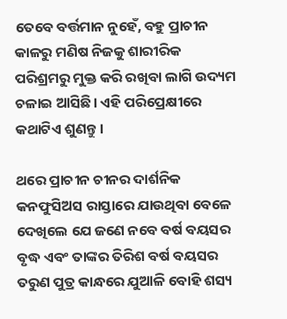ତେବେ ବର୍ତ୍ତମାନ ନୁହେଁ, ବହୁ ପ୍ରାଚୀନ କାଳରୁ ମଣି‌‌ଷ ନିଜକୁ ଶାରୀରିକ ପରିଶ୍ରମରୁ ମୁକ୍ତ କରି ରଖିବା ଲାଗି ଉଦ୍ୟମ ଚଳାଇ ଆସିଛି। ଏହି ପରିପ୍ରେକ୍ଷୀରେ କଥାଟିଏ ଶୁଣନ୍ତୁ।

ଥରେ ପ୍ରାଚୀନ ଚୀନର ଦାର୍ଶନିକ କନଫୁସିଅସ ରାସ୍ତାରେ ଯାଉଥିବା ବେଳେ ଦେଖିଲେ ଯେ ଜଣେ ନବେ ବର୍ଷ ବୟସର ବୃଦ୍ଧ ଏବଂ ତାଙ୍କର ତିରିଶ ବର୍ଷ ବୟସର ତରୁଣ ପୁତ୍ର କାନ୍ଧରେ ଯୁଆଳି ବୋହି ଶସ୍ୟ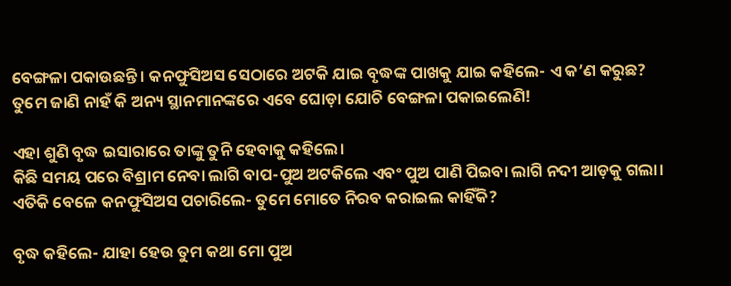ବେଙ୍ଗଳା ପକାଉଛନ୍ତି। କନଫୁସିଅସ ସେଠାରେ ଅଟକି ଯାଇ ବୃଦ୍ଧଙ୍କ ପାଖକୁ ଯାଇ କହିଲେ- ଏ କ’ଣ କରୁଛ? ତୁମେ ଜାଣି ନାହଁ କି ଅନ୍ୟ ସ୍ଥାନମାନଙ୍କରେ ଏବେ ଘୋ‌ଡ଼ା ଯୋଚି ବେଙ୍ଗଳା ପକାଇଲେଣି!

ଏହା ଶୁଣି ବୃଦ୍ଧ ଇସା‌ରାରେ ତାଙ୍କୁ ତୁନି ହେବାକୁ କହିଲେ।
କିଛି ସମୟ ପରେ ବିଶ୍ରାମ ନେବା ଲାଗି ବାପ-ପୁଅ ଅଟକିଲେ ଏବଂ ପୁଅ ପାଣି ପିଇବା ଲାଗି ନଦୀ ଆ‌ଡ଼କୁ ଗଲା। ଏତିକି ବେଳେ କନଫୁସିଅସ ପଚାରିଲେ- ତୁମେ ମୋତେ ନିରବ କରାଇଲ କାହିଁକି?

ବୃଦ୍ଧ କହିଲେ- ଯାହା ହେଉ ତୁମ କଥା ମୋ ପୁଅ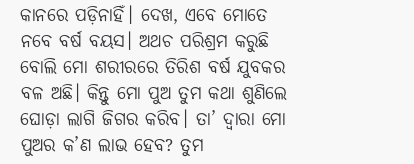କାନରେ ପଡ଼ିନାହିଁ। ଦେଖ, ଏବେ ମୋତେ ନବେ ବର୍ଷ ବୟସ। ଅଥଚ ପରିଶ୍ରମ କରୁଛି ବୋଲି ମୋ ଶରୀରରେ ତିରିଶ ବର୍ଷ ଯୁବକର ବଳ ଅଛି। କିନ୍ତୁ ମୋ ପୁଅ ତୁମ କଥା ଶୁଣିଲେ ଘୋଡ଼ା ଲାଗି ଜିଗର କରିବ। ତା’ ଦ୍ବାରା ମୋ ପୁଅର କ’ଣ ଲାଭ ହେବ? ତୁମ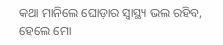କଥା ମାନିଲେ ଘୋଡ଼ାର ସ୍ବାସ୍ଥ୍ୟ ଭଲ ରହିବ, ହେଲେ ମୋ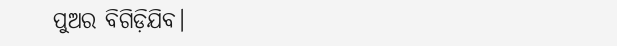ପୁଅର ବିଗିଡ଼ିଯିବ।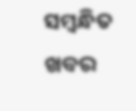ସମ୍ବନ୍ଧିତ ଖବର